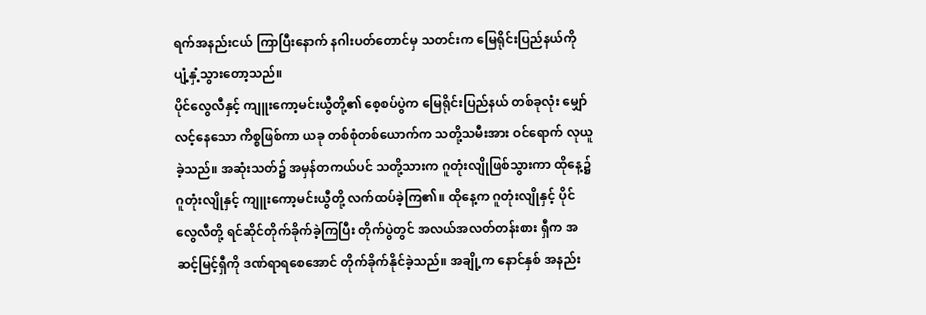ရက်အနည်းငယ် ကြာပြီးနောက် နဂါးပတ်တောင်မှ သတင်းက မြေရိုင်းပြည်နယ်ကို ပျံ့နှံ့သွားတော့သည်။
ပိုင်လွေလီနှင့် ကျူးကော့မင်းယွီတို့၏ စေ့စပ်ပွဲက မြေရိုင်းပြည်နယ် တစ်ခုလုံး မျှော်လင့်နေသော ကိစ္စဖြစ်ကာ ယခု တစ်စုံတစ်ယောက်က သတို့သမီးအား ဝင်ရောက် လုယူခဲ့သည်။ အဆုံးသတ်၌ အမှန်တကယ်ပင် သတို့သားက ဂူတုံးလျိုဖြစ်သွားကာ ထိုနေ့၌ ဂူတုံးလျိုနှင့် ကျူးကော့မင်းယွီတို့ လက်ထပ်ခဲ့ကြ၏။ ထိုနေ့က ဂူတုံးလျိုနှင့် ပိုင်လွေလီတို့ ရင်ဆိုင်တိုက်ခိုက်ခဲ့ကြပြီး တိုက်ပွဲတွင် အလယ်အလတ်တန်းစား ရှီက အဆင့်မြင့်ရှီကို ဒဏ်ရာရစေအောင် တိုက်ခိုက်နိုင်ခဲ့သည်။ အချို့က နောင်နှစ် အနည်း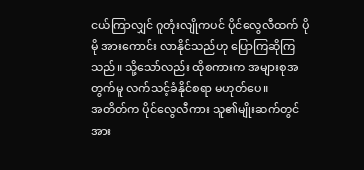ငယ်ကြာလျှင် ဂူတုံးလျိုကပင် ပိုင်လွေလီထက် ပိုမို အားကောင်း လာနိုင်သည်ဟု ပြောကြဆိုကြသည်။ သို့သော်လည်း ထိုစကားက အများစုအတွက်မူ လက်သင့်ခံနိုင်စရာ မဟုတ်ပေ။
အတိတ်က ပိုင်လွေလီကား သူ၏မျိုးဆက်တွင် အား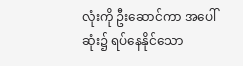လုံးကို ဦးဆောင်ကာ အပေါ်ဆုံး၌ ရပ်နေနိုင်သော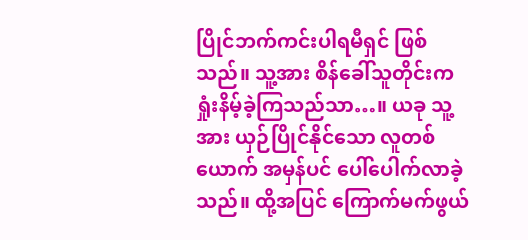ပြိုင်ဘက်ကင်းပါရမီရှင် ဖြစ်သည်။ သူ့အား စိန်ခေါ်သူတိုင်းက ရှုံးနိမ့်ခဲ့ကြသည်သာ…။ ယခု သူ့အား ယှဉ်ပြိုင်နိုင်သော လူတစ်ယောက် အမှန်ပင် ပေါ်ပေါက်လာခဲ့သည်။ ထို့အပြင် ကြောက်မက်ဖွယ်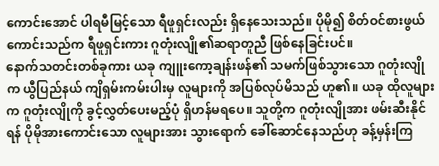ကောင်းအောင် ပါရမီမြင့်သော ရီဖူရှင်းလည်း ရှိနေသေးသည်။ ပိုမို၍ စိတ်ဝင်စားဖွယ် ကောင်းသည်က ရီဖူရှင်းကား ဂူတုံးလျို၏ဆရာတူညီ ဖြစ်နေခြင်းပင်။
နောက်သတင်းတစ်ခုကား ယခု ကျူးကော့ချန်းဖန်၏ သမက်ဖြစ်သွားသော ဂူတုံးလျိုက ယွီပြည်နယ် ကျိရှမ်းကမ်းပါးမှ လူများကို အပြစ်လုပ်မိသည် ဟူ၏။ ယခု ထိုလူများက ဂူတုံးလျိုကို ခွင့်လွှတ်ပေးမည့်ပုံ ရှိဟန်မရပေ။ သူတို့က ဂူတုံးလျိုအား ဖမ်းဆီးနိုင်ရန် ပိုမိုအားကောင်းသော လူများအား သွားရောက် ခေါ်ဆောင်နေသည်ဟု ခန့်မှန်းကြ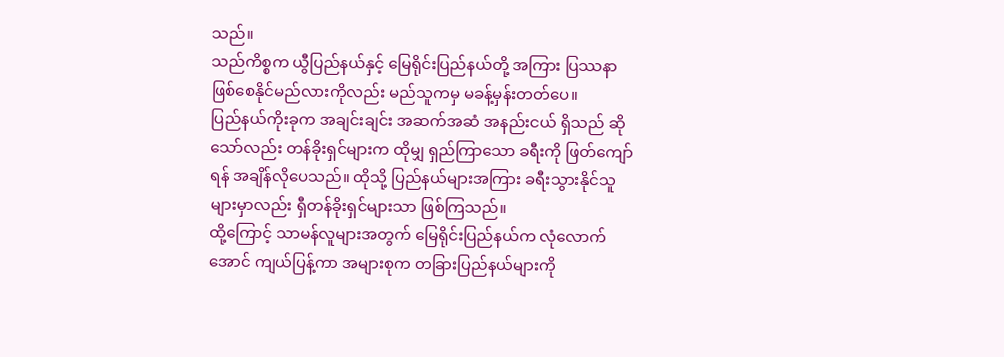သည်။
သည်ကိစ္စက ယွီပြည်နယ်နှင့် မြေရိုင်းပြည်နယ်တို့ အကြား ပြဿနာ ဖြစ်စေနိုင်မည်လားကိုလည်း မည်သူကမှ မခန့်မှန်းတတ်ပေ။
ပြည်နယ်ကိုးခုက အချင်းချင်း အဆက်အဆံ အနည်းငယ် ရှိသည် ဆိုသော်လည်း တန်ခိုးရှင်များက ထိုမျှ ရှည်ကြာသော ခရီးကို ဖြတ်ကျော်ရန် အချိန်လိုပေသည်။ ထိုသို့ ပြည်နယ်များအကြား ခရီးသွားနိုင်သူများမှာလည်း ရှီတန်ခိုးရှင်များသာ ဖြစ်ကြသည်။
ထို့ကြောင့် သာမန်လူများအတွက် မြေရိုင်းပြည်နယ်က လုံလောက်အောင် ကျယ်ပြန့်ကာ အများစုက တခြားပြည်နယ်များကို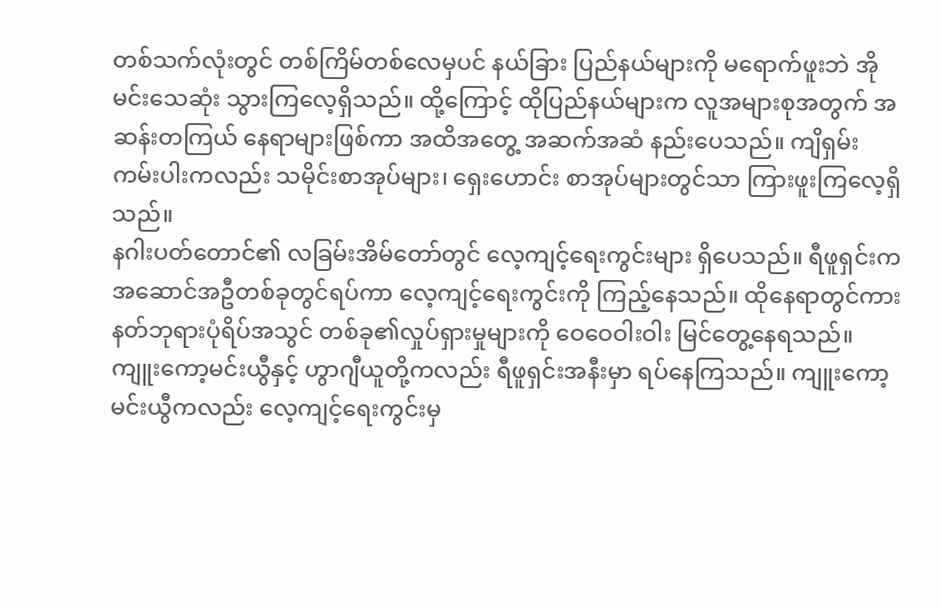တစ်သက်လုံးတွင် တစ်ကြိမ်တစ်လေမှပင် နယ်ခြား ပြည်နယ်များကို မရောက်ဖူးဘဲ အိုမင်းသေဆုံး သွားကြလေ့ရှိသည်။ ထို့ကြောင့် ထိုပြည်နယ်များက လူအများစုအတွက် အဆန်းတကြယ် နေရာများဖြစ်ကာ အထိအတွေ့ အဆက်အဆံ နည်းပေသည်။ ကျိရှမ်းကမ်းပါးကလည်း သမိုင်းစာအုပ်များ၊ ရှေးဟောင်း စာအုပ်များတွင်သာ ကြားဖူးကြလေ့ရှိသည်။
နဂါးပတ်တောင်၏ လခြမ်းအိမ်တော်တွင် လေ့ကျင့်ရေးကွင်းများ ရှိပေသည်။ ရီဖူရှင်းက အဆောင်အဦတစ်ခုတွင်ရပ်ကာ လေ့ကျင့်ရေးကွင်းကို ကြည့်နေသည်။ ထိုနေရာတွင်ကား နတ်ဘုရားပုံရိပ်အသွင် တစ်ခု၏လှုပ်ရှားမှုများကို ဝေဝေဝါးဝါး မြင်တွေ့နေရသည်။
ကျူးကော့မင်းယွီနှင့် ဟွာဂျီယူတို့ကလည်း ရီဖူရှင်းအနီးမှာ ရပ်နေကြသည်။ ကျူးကော့မင်းယွီကလည်း လေ့ကျင့်ရေးကွင်းမှ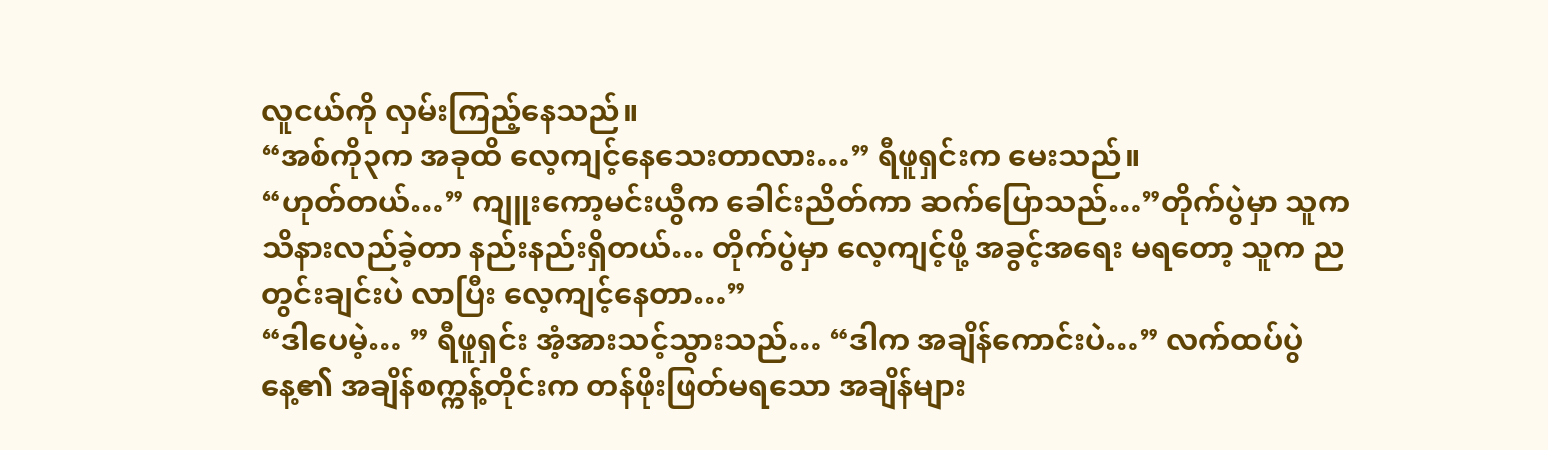လူငယ်ကို လှမ်းကြည့်နေသည်။
“အစ်ကို၃က အခုထိ လေ့ကျင့်နေသေးတာလား…” ရီဖူရှင်းက မေးသည်။
“ဟုတ်တယ်…” ကျူးကော့မင်းယွီက ခေါင်းညိတ်ကာ ဆက်ပြောသည်…”တိုက်ပွဲမှာ သူက သိနားလည်ခဲ့တာ နည်းနည်းရှိတယ်… တိုက်ပွဲမှာ လေ့ကျင့်ဖို့ အခွင့်အရေး မရတော့ သူက ညတွင်းချင်းပဲ လာပြီး လေ့ကျင့်နေတာ…”
“ဒါပေမဲ့… ” ရီဖူရှင်း အံ့အားသင့်သွားသည်… “ဒါက အချိန်ကောင်းပဲ…” လက်ထပ်ပွဲနေ့၏ အချိန်စက္ကန့်တိုင်းက တန်ဖိုးဖြတ်မရသော အချိန်များ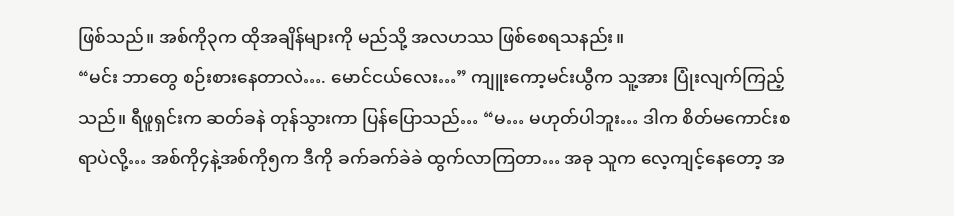ဖြစ်သည်။ အစ်ကို၃က ထိုအချိန်များကို မည်သို့ အလဟဿ ဖြစ်စေရသနည်း။
“မင်း ဘာတွေ စဉ်းစားနေတာလဲ…. မောင်ငယ်လေး…” ကျူးကော့မင်းယွီက သူ့အား ပြုံးလျက်ကြည့်သည်။ ရီဖူရှင်းက ဆတ်ခနဲ တုန်သွားကာ ပြန်ပြောသည်… “မ… မဟုတ်ပါဘူး… ဒါက စိတ်မကောင်းစရာပဲလို့… အစ်ကို၄နဲ့အစ်ကို၅က ဒီကို ခက်ခက်ခဲခဲ ထွက်လာကြတာ… အခု သူက လေ့ကျင့်နေတော့ အ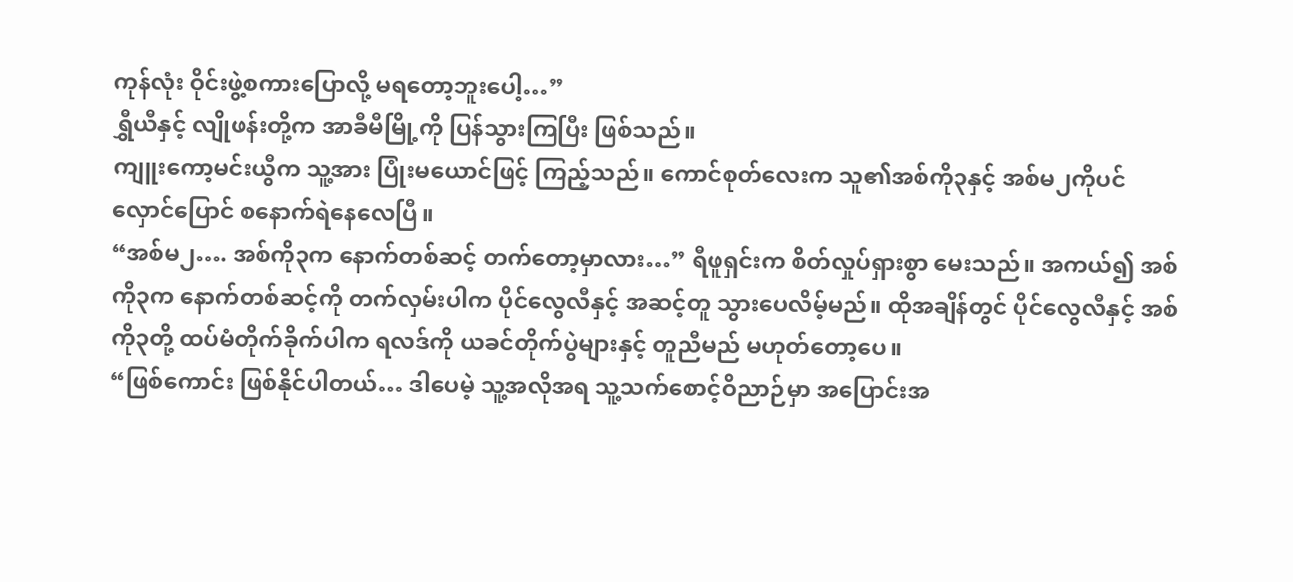ကုန်လုံး ဝိုင်းဖွဲ့စကားပြောလို့ မရတော့ဘူးပေါ့…”
ရွှီယီနှင့် လျိုဖန်းတို့က အာခီမီမြို့ကို ပြန်သွားကြပြီး ဖြစ်သည်။
ကျူးကော့မင်းယွီက သူ့အား ပြုံးမယောင်ဖြင့် ကြည့်သည်။ ကောင်စုတ်လေးက သူ၏အစ်ကို၃နှင့် အစ်မ၂ကိုပင် လှောင်ပြောင် စနောက်ရဲနေလေပြီ။
“အစ်မ၂…. အစ်ကို၃က နောက်တစ်ဆင့် တက်တော့မှာလား…” ရီဖူရှင်းက စိတ်လှုပ်ရှားစွာ မေးသည်။ အကယ်၍ အစ်ကို၃က နောက်တစ်ဆင့်ကို တက်လှမ်းပါက ပိုင်လွေလီနှင့် အဆင့်တူ သွားပေလိမ့်မည်။ ထိုအချိန်တွင် ပိုင်လွေလီနှင့် အစ်ကို၃တို့ ထပ်မံတိုက်ခိုက်ပါက ရလဒ်ကို ယခင်တိုက်ပွဲများနှင့် တူညီမည် မဟုတ်တော့ပေ။
“ဖြစ်ကောင်း ဖြစ်နိုင်ပါတယ်… ဒါပေမဲ့ သူ့အလိုအရ သူ့သက်စောင့်ဝိညာဉ်မှာ အပြောင်းအ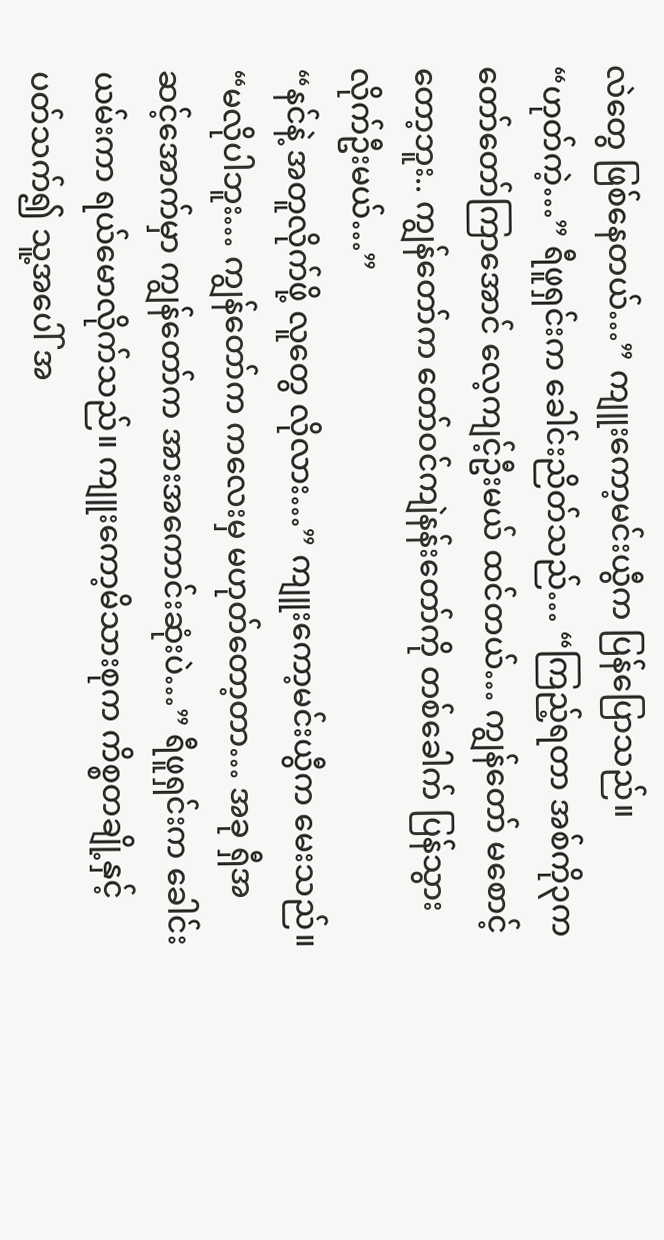လဲတွေ ဖြစ်နေတယ်…” ကျူးကော့မင်းယွီက ပြန်ပြောသည်။
“ဟုတ်ကဲ့…” ရီဖူရှင်းက ခေါင်းညိတ်သည်… “ကြည့်ရတာ အစ်ကို၃က တော်တော်ကြာအောင် လေ့ကျင့်ဦးမယ် ထင်တယ်… ကျွန်တော် မစောင့်တော့ဘူး.. ကျွန်တော်က တော်ဝင်ကျဲနန်းတော်ကို တစ်ခေါက် ပြန်သွားလိုက်ဦးမယ်…”
“နင်နဲ့ အတူလိုက်ဖို့ လူတွေ လိုလား…” ကျူးကော့မင်းယွီက မေးသည်။
“မလိုပါဘူး… ကျွန်တော်က ကလေးမှ မဟုတ်တော့တာ… အခု ရှီအဆင့်အောက်မှာ ကျွန်တော်က အားအကောင်းဆုံးပဲ…” ရီဖူရှင်းက ခေါင်းယမ်းကာ ရယ်မောလိုက်သည်။ ကျူးကော့မိသားစုက ကိစ္စတချို့နှင့် ပတ်သက်၍ သူ့အပေါ် အ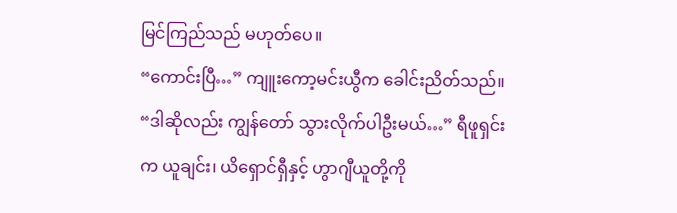မြင်ကြည်သည် မဟုတ်ပေ။
“ကောင်းပြီ…” ကျူးကော့မင်းယွီက ခေါင်းညိတ်သည်။
“ဒါဆိုလည်း ကျွန်တော် သွားလိုက်ပါဦးမယ်…” ရီဖူရှင်းက ယူချင်း၊ ယိရှောင်ရှီနှင့် ဟွာဂျီယူတို့ကို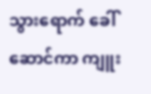သွားရောက် ခေါ်ဆောင်ကာ ကျူး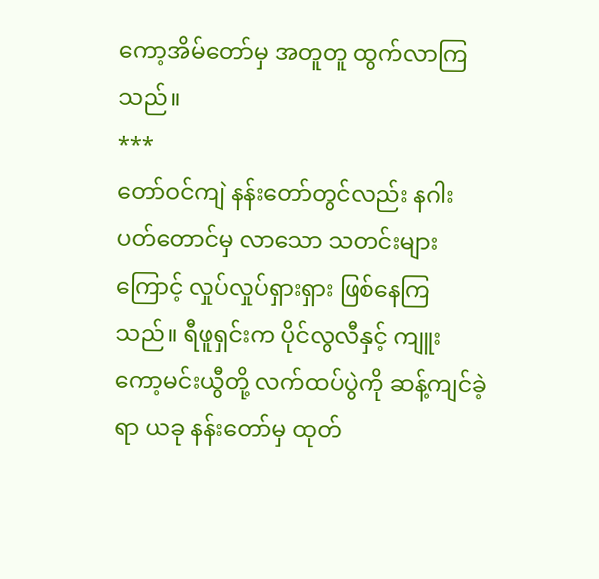ကော့အိမ်တော်မှ အတူတူ ထွက်လာကြသည်။
***
တော်ဝင်ကျဲ နန်းတော်တွင်လည်း နဂါးပတ်တောင်မှ လာသော သတင်းများကြောင့် လှုပ်လှုပ်ရှားရှား ဖြစ်နေကြသည်။ ရီဖူရှင်းက ပိုင်လွလီနှင့် ကျူးကော့မင်းယွီတို့ လက်ထပ်ပွဲကို ဆန့်ကျင်ခဲ့ရာ ယခု နန်းတော်မှ ထုတ်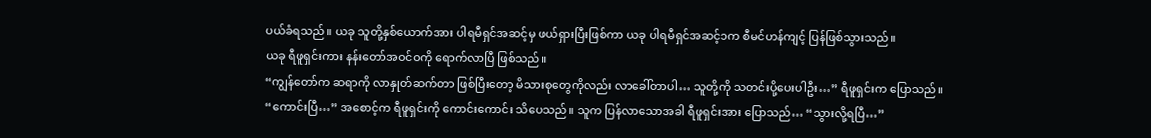ပယ်ခံရသည်။ ယခု သူတို့နှစ်ယောက်အား ပါရမီရှင်အဆင့်မှ ဖယ်ရှားပြီးဖြစ်ကာ ယခု ပါရမီရှင်အဆင့်၁က စီမင်ဟန်ကျင့် ပြန်ဖြစ်သွားသည်။
ယခု ရီဖူရှင်းကား နန်းတော်အဝင်ဝကို ရောက်လာပြီ ဖြစ်သည်။
“ကျွန်တော်က ဆရာကို လာနှုတ်ဆက်တာ ဖြစ်ပြီးတော့ မိသားစုတွေကိုလည်း လာခေါ်တာပါ… သူတို့ကို သတင်းပို့ပေးပါဦး…” ရီဖူရှင်းက ပြောသည်။
“ကောင်းပြီ…” အစောင့်က ရီဖူရှင်းကို ကောင်းကောင်း သိပေသည်။ သူက ပြန်လာသောအခါ ရီဖူရှင်းအား ပြောသည်… “သွားလို့ရပြီ…”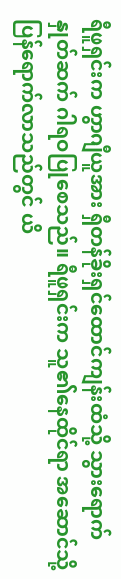ရီဖူရှင်းက ဟွာဂျီယူအား ရှီတန်ခိုးရှင်ထောင်ကျန်းထံသို့ သွားရောက် နှုတ်ဆက် ဂါရဝပြုစေသည်။ ရီဖူရှင်းက သူ၏နေထိုင်ရာ အဆောင်သို့ ပြန်ရောက်လာသည်တွင် ယိ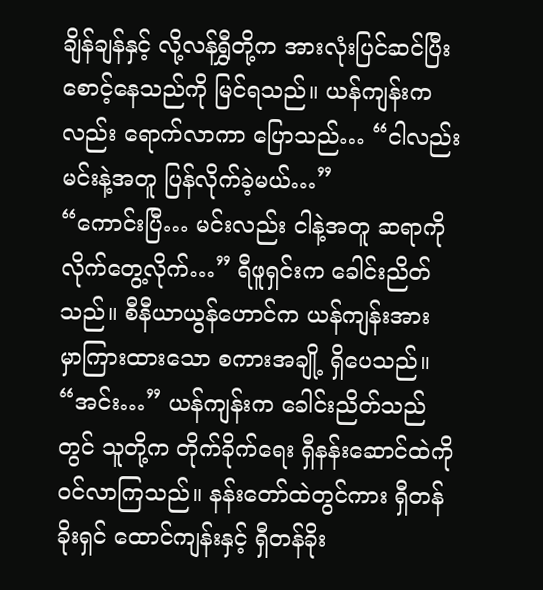ချိန်ချန်နှင့် လို့လန်ရွှီတို့က အားလုံးပြင်ဆင်ပြီး စောင့်နေသည်ကို မြင်ရသည်။ ယန်ကျန်းကလည်း ရောက်လာကာ ပြောသည်… “ငါလည်း မင်းနဲ့အတူ ပြန်လိုက်ခဲ့မယ်…”
“ကောင်းပြီ… မင်းလည်း ငါနဲ့အတူ ဆရာကို လိုက်တွေ့လိုက်…” ရီဖူရှင်းက ခေါင်းညိတ်သည်။ စီနီယာယွန်ဟောင်က ယန်ကျန်းအား မှာကြားထားသော စကားအချို့ ရှိပေသည်။
“အင်း…” ယန်ကျန်းက ခေါင်းညိတ်သည်တွင် သူတို့က တိုက်ခိုက်ရေး ရှီနန်းဆောင်ထဲကို ဝင်လာကြသည်။ နန်းတော်ထဲတွင်ကား ရှီတန်ခိုးရှင် ထောင်ကျန်းနှင့် ရှီတန်ခိုး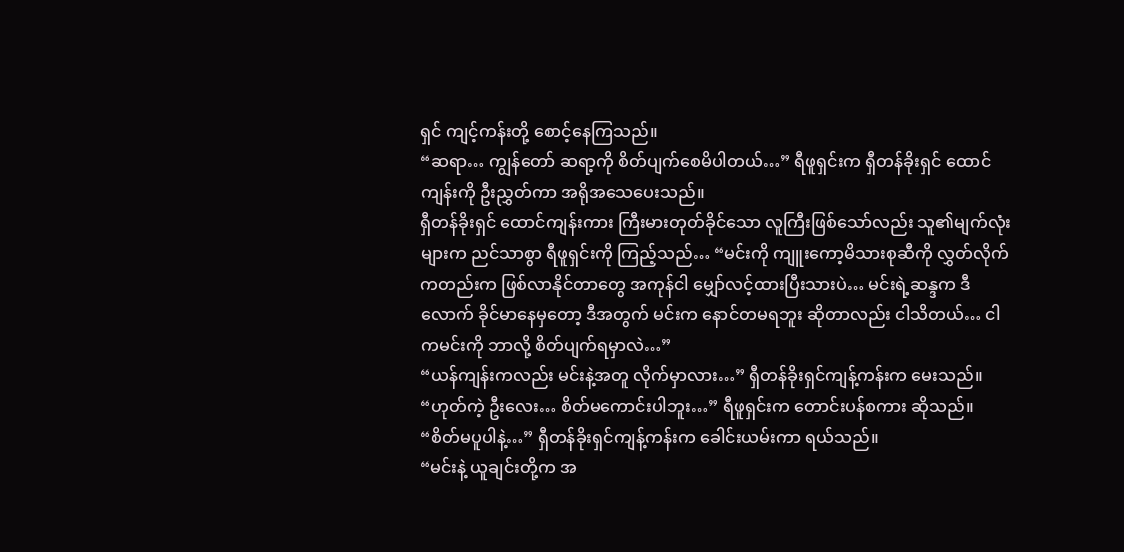ရှင် ကျင့်ကန်းတို့ စောင့်နေကြသည်။
“ဆရာ… ကျွန်တော် ဆရာ့ကို စိတ်ပျက်စေမိပါတယ်…” ရီဖူရှင်းက ရှီတန်ခိုးရှင် ထောင်ကျန်းကို ဦးညွှတ်ကာ အရိုအသေပေးသည်။
ရှီတန်ခိုးရှင် ထောင်ကျန်းကား ကြီးမားတုတ်ခိုင်သော လူကြီးဖြစ်သော်လည်း သူ၏မျက်လုံးများက ညင်သာစွာ ရီဖူရှင်းကို ကြည့်သည်… “မင်းကို ကျူးကော့မိသားစုဆီကို လွှတ်လိုက်ကတည်းက ဖြစ်လာနိုင်တာတွေ အကုန်ငါ မျှော်လင့်ထားပြီးသားပဲ… မင်းရဲ့ဆန္ဒက ဒီလောက် ခိုင်မာနေမှတော့ ဒီအတွက် မင်းက နောင်တမရဘူး ဆိုတာလည်း ငါသိတယ်… ငါကမင်းကို ဘာလို့ စိတ်ပျက်ရမှာလဲ…”
“ယန်ကျန်းကလည်း မင်းနဲ့အတူ လိုက်မှာလား…” ရှီတန်ခိုးရှင်ကျန့်ကန်းက မေးသည်။
“ဟုတ်ကဲ့ ဦးလေး… စိတ်မကောင်းပါဘူး…” ရီဖူရှင်းက တောင်းပန်စကား ဆိုသည်။
“စိတ်မပူပါနဲ့…” ရှီတန်ခိုးရှင်ကျန့်ကန်းက ခေါင်းယမ်းကာ ရယ်သည်။
“မင်းနဲ့ ယူချင်းတို့က အ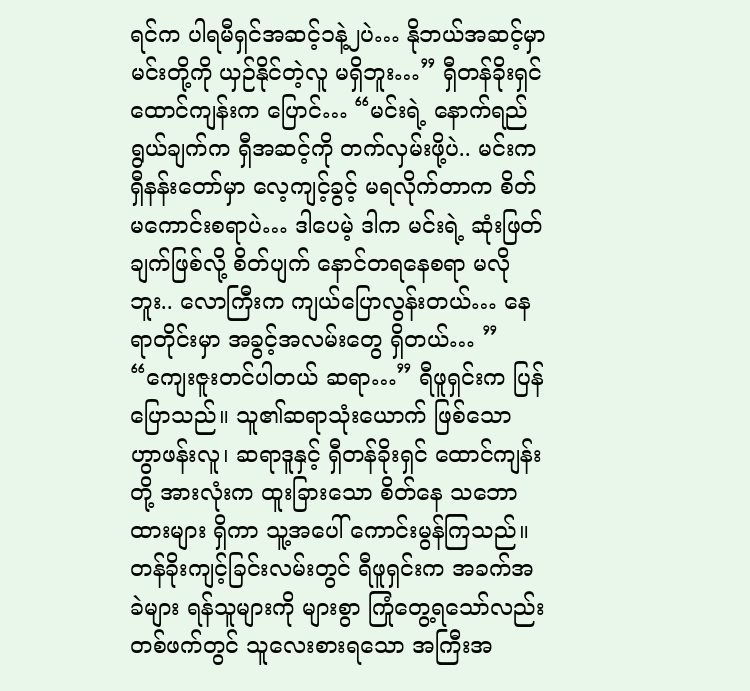ရင်က ပါရမီရှင်အဆင့်၁နဲ့၂ပဲ… နိုဘယ်အဆင့်မှာ မင်းတို့ကို ယှဉ်နိုင်တဲ့လူ မရှိဘူး…” ရှီတန်ခိုးရှင် ထောင်ကျန်းက ပြောင်… “မင်းရဲ့ နောက်ရည်ရွယ်ချက်က ရှီအဆင့်ကို တက်လှမ်းဖို့ပဲ.. မင်းက ရှီနန်းတော်မှာ လေ့ကျင့်ခွင့် မရလိုက်တာက စိတ်မကောင်းစရာပဲ… ဒါပေမဲ့ ဒါက မင်းရဲ့ ဆုံးဖြတ်ချက်ဖြစ်လို့ စိတ်ပျက် နောင်တရနေစရာ မလိုဘူး.. လောကြီးက ကျယ်ပြောလွန်းတယ်… နေရာတိုင်းမှာ အခွင့်အလမ်းတွေ ရှိတယ်… ”
“ကျေးဇူးတင်ပါတယ် ဆရာ…” ရီဖူရှင်းက ပြန်ပြောသည်။ သူ၏ဆရာသုံးယောက် ဖြစ်သော ဟွာဖန်းလူ၊ ဆရာဒူနှင့် ရှီတန်ခိုးရှင် ထောင်ကျန်းတို့ အားလုံးက ထူးခြားသော စိတ်နေ သဘောထားများ ရှိကာ သူ့အပေါ် ကောင်းမွန်ကြသည်။
တန်ခိုးကျင့်ခြင်းလမ်းတွင် ရီဖူရှင်းက အခက်အခဲများ ရန်သူများကို များစွာ ကြုံတွေ့ရသော်လည်း တစ်ဖက်တွင် သူလေးစားရသော အကြီးအ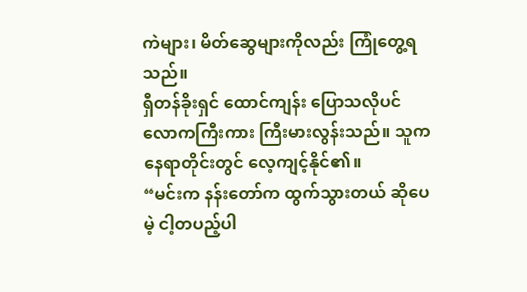ကဲများ၊ မိတ်ဆွေများကိုလည်း ကြုံတွေ့ရသည်။
ရှီတန်ခိုးရှင် ထောင်ကျန်း ပြောသလိုပင် လောကကြီးကား ကြီးမားလွန်းသည်။ သူက နေရာတိုင်းတွင် လေ့ကျင့်နိုင်၏။
“မင်းက နန်းတော်က ထွက်သွားတယ် ဆိုပေမဲ့ ငါ့တပည့်ပါ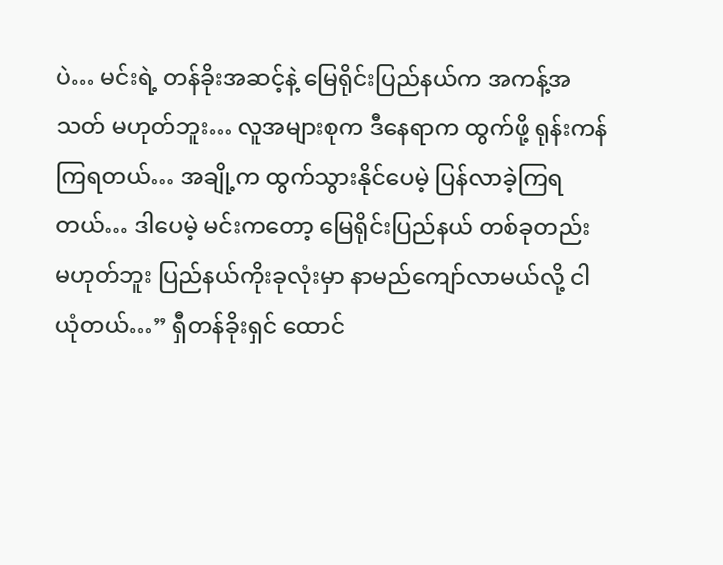ပဲ… မင်းရဲ့ တန်ခိုးအဆင့်နဲ့ မြေရိုင်းပြည်နယ်က အကန့်အသတ် မဟုတ်ဘူး… လူအများစုက ဒီနေရာက ထွက်ဖို့ ရုန်းကန်ကြရတယ်… အချို့က ထွက်သွားနိုင်ပေမဲ့ ပြန်လာခဲ့ကြရတယ်… ဒါပေမဲ့ မင်းကတော့ မြေရိုင်းပြည်နယ် တစ်ခုတည်း မဟုတ်ဘူး ပြည်နယ်ကိုးခုလုံးမှာ နာမည်ကျော်လာမယ်လို့ ငါယုံတယ်…” ရှီတန်ခိုးရှင် ထောင်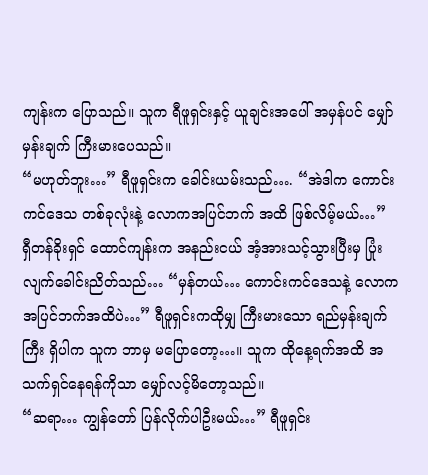ကျန်းက ပြောသည်။ သူက ရီဖူရှင်းနှင့် ယူချင်းအပေါ် အမှန်ပင် မျှော်မှန်းချက် ကြီးမားပေသည်။
“မဟုတ်ဘူး…” ရီဖူရှင်းက ခေါင်းယမ်းသည်…. “အဲဒါက ကောင်းကင်ဒေသ တစ်ခုလုံးနဲ့ လောကအပြင်ဘက် အထိ ဖြစ်လိမ့်မယ်…”
ရှီတန်ခိုးရှင် ထောင်ကျန်းက အနည်းငယ် အံ့အားသင့်သွားပြီးမှ ပြုံးလျက်ခေါင်းညိတ်သည်… “မှန်တယ်… ကောင်းကင်ဒေသနဲ့ လောကအပြင်ဘက်အထိပဲ…” ရီဖူရှင်းကထိုမျှ ကြီးမားသော ရည်မှန်းချက်ကြီး ရှိပါက သူက ဘာမှ မပြောတော့…။ သူက ထိုနေ့ရက်အထိ အသက်ရှင်နေရန်ကိုသာ မျှော်လင့်မိတော့သည်။
“ဆရာ… ကျွန်တော် ပြန်လိုက်ပါဦးမယ်…” ရီဖူရှင်း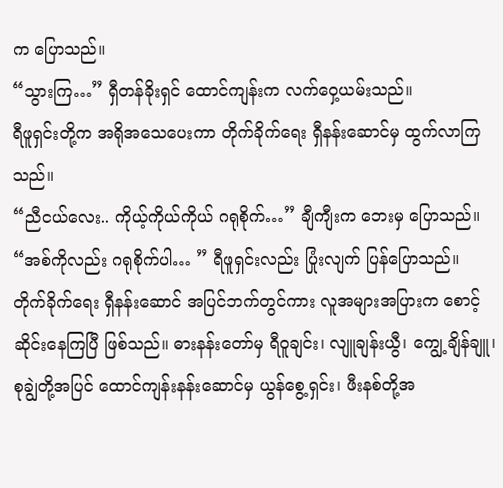က ပြောသည်။
“သွားကြ…” ရှီတန်ခိုးရှင် ထောင်ကျန်းက လက်ဝှေ့ယမ်းသည်။
ရီဖူရှင်းတို့က အရိုအသေပေးကာ တိုက်ခိုက်ရေး ရှီနန်းဆောင်မှ ထွက်လာကြသည်။
“ညီငယ်လေး.. ကိုယ့်ကိုယ်ကိုယ် ဂရုစိုက်…” ချီကျီးက ဘေးမှ ပြောသည်။
“အစ်ကိုလည်း ဂရုစိုက်ပါ… ” ရီဖူရှင်းလည်း ပြုံးလျက် ပြန်ပြောသည်။
တိုက်ခိုက်ရေး ရှီနန်းဆောင် အပြင်ဘက်တွင်ကား လူအများအပြားက စောင့်ဆိုင်းနေကြပြီ ဖြစ်သည်။ ဓားနန်းတော်မှ ရီဝူချင်း၊ လျူချန်းယွီ၊ ကျွေ့ချိန်ချူ၊ စုချွဲတို့အပြင် ထောင်ကျန်းနန်းဆောင်မှ ယွန်စွေ့ရှင်း၊ ဖီးနစ်တို့အ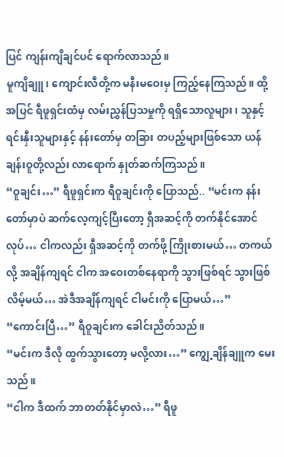ပြင် ကျန်းကျိချင်ပင် ရောက်လာသည်။
မူကျိချူ၊ ကျောင်းလီတို့က မနီးမဝေးမှ ကြည့်နေကြသည်။ ထို့အပြင် ရီဖူရှင်းထံမှ လမ်းညွှန်ပြသမှုကို ရရှိသောလူများ၊ သူနှင့် ရင်းနှီးသူများနှင့် နန်းတော်မှ တခြား တပည့်များဖြစ်သော ယန်ချန်းဝူတို့လည်း လာရောက် နှုတ်ဆက်ကြသည်။
“ဝူချင်း…” ရီဖူရှင်းက ရီဝူချင်းကို ပြောသည်.. “မင်းက နန်းတော်မှာပဲ ဆက်လေ့ကျင့်ပြီးတော့ ရှီအဆင့်ကို တက်နိုင်အောင်လုပ်… ငါကလည်း ရှီအဆင့်ကို တက်ဖို့ ကြိုးစားမယ်… တကယ်လို့ အချိန်ကျရင် ငါက အဝေးတစ်နေရာကို သွားဖြစ်ရင် သွားဖြစ်လိမ့်မယ်… အဲဒီအချိန်ကျရင် ငါမင်းကို ပြောမယ်…”
“ကောင်းပြီ…” ရီဝူချင်းက ခေါင်းညိတ်သည်။
“မင်းက ဒီလို ထွက်သွားတော့ မလို့လား…” ကျွေ့ချိန်ချူက မေးသည်။
“ငါက ဒီထက် ဘာတတ်နိုင်မှာလဲ…” ရီဖူ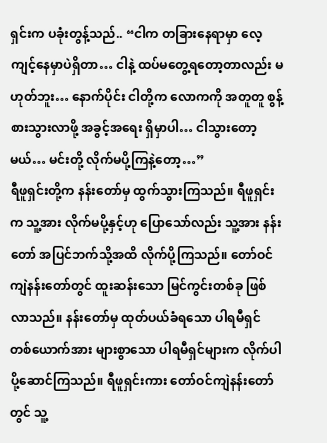ရှင်းက ပခုံးတွန့်သည်.. “ငါက တခြားနေရာမှာ လေ့ကျင့်နေမှာပဲရှိတာ… ငါနဲ့ ထပ်မတွေ့ရတော့တာလည်း မဟုတ်ဘူး… နောက်ပိုင်း ငါတို့က လောကကို အတူတူ စွန့်စားသွားလာဖို့ အခွင့်အရေး ရှိမှာပါ… ငါသွားတော့မယ်… မင်းတို့ လိုက်မပို့ကြနဲ့တော့…”
ရီဖူရှင်းတို့က နန်းတော်မှ ထွက်သွားကြသည်။ ရီဖူရှင်းက သူ့အား လိုက်မပို့နှင့်ဟု ပြောသော်လည်း သူ့အား နန်းတော် အပြင်ဘက်သို့အထိ လိုက်ပို့ကြသည်။ တော်ဝင်ကျဲနန်းတော်တွင် ထူးဆန်းသော မြင်ကွင်းတစ်ခု ဖြစ်လာသည်။ နန်းတော်မှ ထုတ်ပယ်ခံရသော ပါရမီရှင် တစ်ယောက်အား များစွာသော ပါရမီရှင်များက လိုက်ပါ ပို့ဆောင်ကြသည်။ ရီဖူရှင်းကား တော်ဝင်ကျဲနန်းတော်တွင် သူ့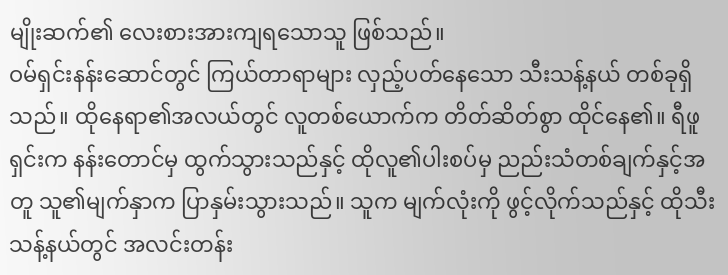မျိုးဆက်၏ လေးစားအားကျရသောသူ ဖြစ်သည်။
ဝမ်ရှင်းနန်းဆောင်တွင် ကြယ်တာရာများ လှည့်ပတ်နေသော သီးသန့်နယ် တစ်ခုရှိသည်။ ထိုနေရာ၏အလယ်တွင် လူတစ်ယောက်က တိတ်ဆိတ်စွာ ထိုင်နေ၏။ ရီဖူရှင်းက နန်းတောင်မှ ထွက်သွားသည်နှင့် ထိုလူ၏ပါးစပ်မှ ညည်းသံတစ်ချက်နှင့်အတူ သူ၏မျက်နှာက ပြာနှမ်းသွားသည်။ သူက မျက်လုံးကို ဖွင့်လိုက်သည်နှင့် ထိုသီးသန့်နယ်တွင် အလင်းတန်း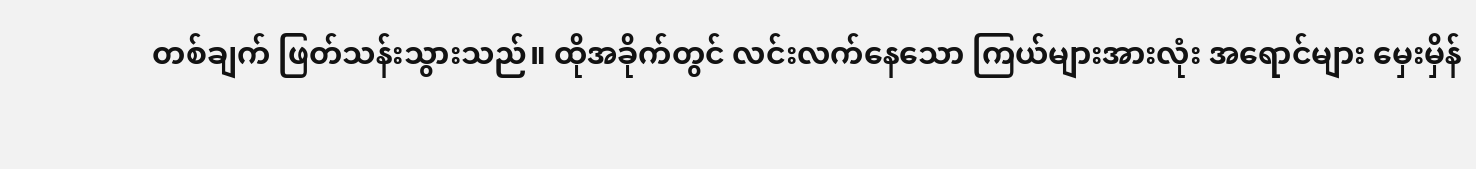တစ်ချက် ဖြတ်သန်းသွားသည်။ ထိုအခိုက်တွင် လင်းလက်နေသော ကြယ်များအားလုံး အရောင်များ မှေးမှိန်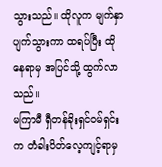သွားသည်။ ထိုလူက မျက်နှာပျက်သွားကာ ထရပ်ပြီး ထိုနေရာမှ အပြင်သို့ ထွက်လာသည်။
မကြာမီ ရှီတန်ခိုးရှင်ဝမ်ရှင်းက တံခါးပိတ်လေ့ကျင့်ရာမှ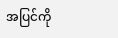အပြင်ကို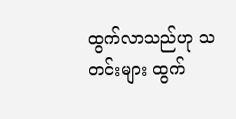ထွက်လာသည်ဟု သတင်းများ ထွက်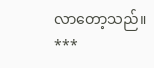လာတော့သည်။
***